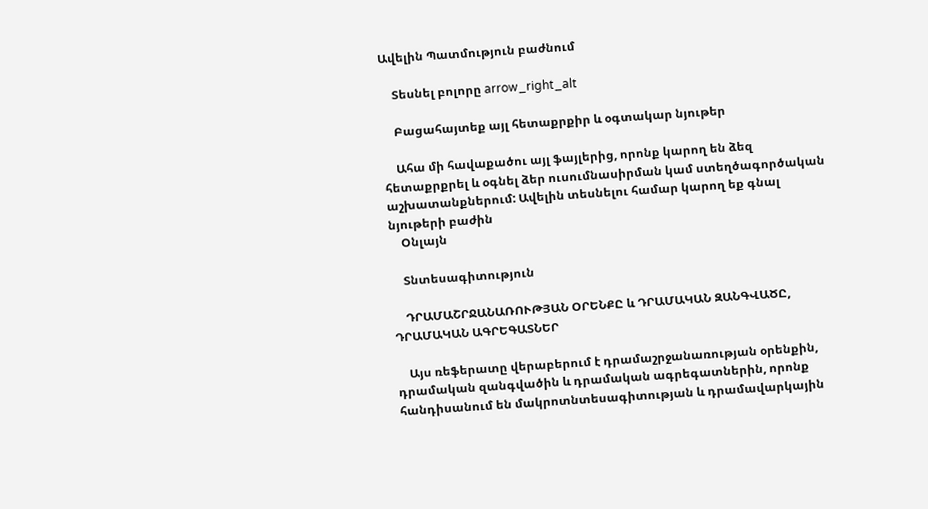Ավելին Պատմություն բաժնում

    Տեսնել բոլորը arrow_right_alt

    Բացահայտեք այլ հետաքրքիր և օգտակար նյութեր

    Ահա մի հավաքածու այլ ֆայլերից, որոնք կարող են ձեզ հետաքրքրել և օգնել ձեր ուսումնասիրման կամ ստեղծագործական աշխատանքներում: Ավելին տեսնելու համար կարող եք գնալ նյութերի բաժին
    Օնլայն

    Տնտեսագիտություն

    ԴՐԱՄԱՇՐՋԱՆԱՌՈՒԹՅԱՆ ՕՐԵՆՔԸ և ԴՐԱՄԱԿԱՆ ԶԱՆԳՎԱԾԸ, ԴՐԱՄԱԿԱՆ ԱԳՐԵԳԱՏՆԵՐ

    Այս ռեֆերատը վերաբերում է դրամաշրջանառության օրենքին, դրամական զանգվածին և դրամական ագրեգատներին, որոնք հանդիսանում են մակրոտնտեսագիտության և դրամավարկային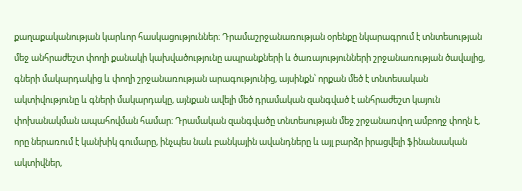քաղաքականության կարևոր հասկացություններ։ Դրամաշրջանառության օրենքը նկարագրում է տնտեսության մեջ անհրաժեշտ փողի քանակի կախվածությունը ապրանքների և ծառայությունների շրջանառության ծավալից, գների մակարդակից և փողի շրջանառության արագությունից, այսինքն՝ որքան մեծ է տնտեսական ակտիվությունը և գների մակարդակը, այնքան ավելի մեծ դրամական զանգված է անհրաժեշտ կայուն փոխանակման ապահովման համար։ Դրամական զանգվածը տնտեսության մեջ շրջանառվող ամբողջ փողն է, որը ներառում է կանխիկ գումարը, ինչպես նաև բանկային ավանդները և այլ բարձր իրացվելի ֆինանսական ակտիվներ,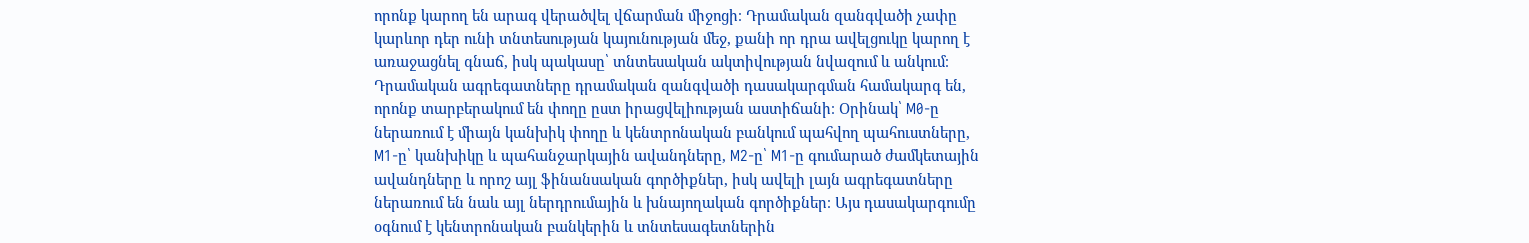որոնք կարող են արագ վերածվել վճարման միջոցի։ Դրամական զանգվածի չափը կարևոր դեր ունի տնտեսության կայունության մեջ, քանի որ դրա ավելցուկը կարող է առաջացնել գնաճ, իսկ պակասը՝ տնտեսական ակտիվության նվազում և անկում։ Դրամական ագրեգատները դրամական զանգվածի դասակարգման համակարգ են, որոնք տարբերակում են փողը ըստ իրացվելիության աստիճանի։ Օրինակ՝ M0-ը ներառում է միայն կանխիկ փողը և կենտրոնական բանկում պահվող պահուստները, M1-ը՝ կանխիկը և պահանջարկային ավանդները, M2-ը՝ M1-ը գումարած ժամկետային ավանդները և որոշ այլ ֆինանսական գործիքներ, իսկ ավելի լայն ագրեգատները ներառում են նաև այլ ներդրումային և խնայողական գործիքներ։ Այս դասակարգումը օգնում է կենտրոնական բանկերին և տնտեսագետներին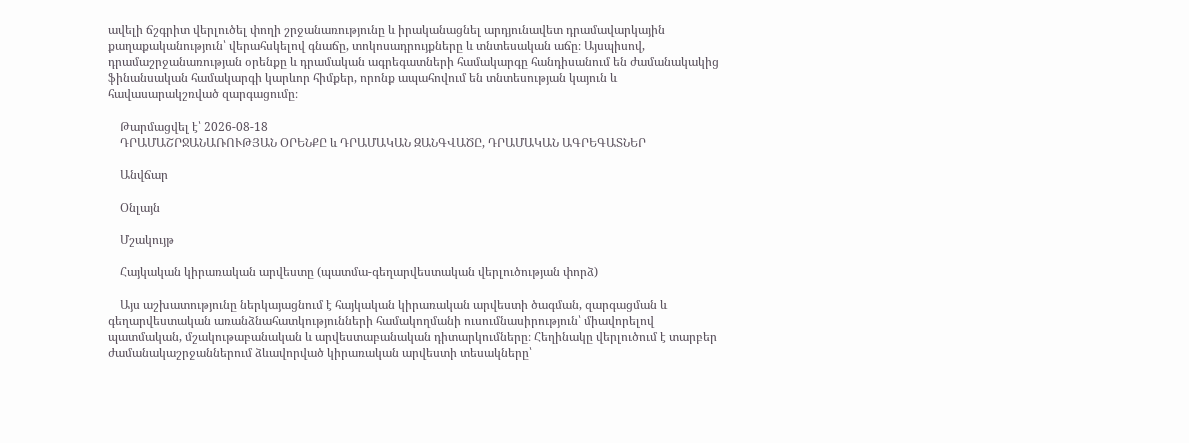ավելի ճշգրիտ վերլուծել փողի շրջանառությունը և իրականացնել արդյունավետ դրամավարկային քաղաքականություն՝ վերահսկելով գնաճը, տոկոսադրույքները և տնտեսական աճը։ Այսպիսով, դրամաշրջանառության օրենքը և դրամական ագրեգատների համակարգը հանդիսանում են ժամանակակից ֆինանսական համակարգի կարևոր հիմքեր, որոնք ապահովում են տնտեսության կայուն և հավասարակշռված զարգացումը։

    Թարմացվել է՝ 2026-08-18
    ԴՐԱՄԱՇՐՋԱՆԱՌՈՒԹՅԱՆ ՕՐԵՆՔԸ և ԴՐԱՄԱԿԱՆ ԶԱՆԳՎԱԾԸ, ԴՐԱՄԱԿԱՆ ԱԳՐԵԳԱՏՆԵՐ

    Անվճար

    Օնլայն

    Մշակույթ

    Հայկական կիրառական արվեստը (պատմա-գեղարվեստական վերլուծության փորձ)

    Այս աշխատությունը ներկայացնում է հայկական կիրառական արվեստի ծագման, զարգացման և գեղարվեստական առանձնահատկությունների համակողմանի ուսումնասիրություն՝ միավորելով պատմական, մշակութաբանական և արվեստաբանական դիտարկումները։ Հեղինակը վերլուծում է տարբեր ժամանակաշրջաններում ձևավորված կիրառական արվեստի տեսակները՝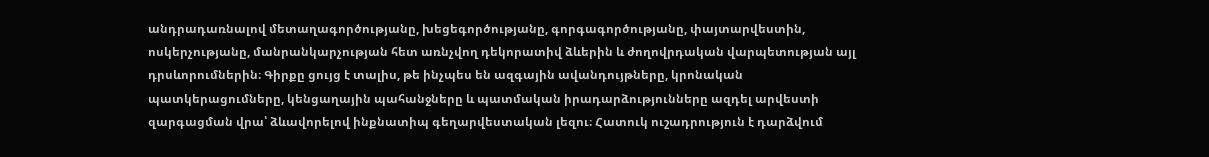անդրադառնալով մետաղագործությանը, խեցեգործությանը, գորգագործությանը, փայտարվեստին, ոսկերչությանը, մանրանկարչության հետ առնչվող դեկորատիվ ձևերին և ժողովրդական վարպետության այլ դրսևորումներին։ Գիրքը ցույց է տալիս, թե ինչպես են ազգային ավանդույթները, կրոնական պատկերացումները, կենցաղային պահանջները և պատմական իրադարձությունները ազդել արվեստի զարգացման վրա՝ ձևավորելով ինքնատիպ գեղարվեստական լեզու։ Հատուկ ուշադրություն է դարձվում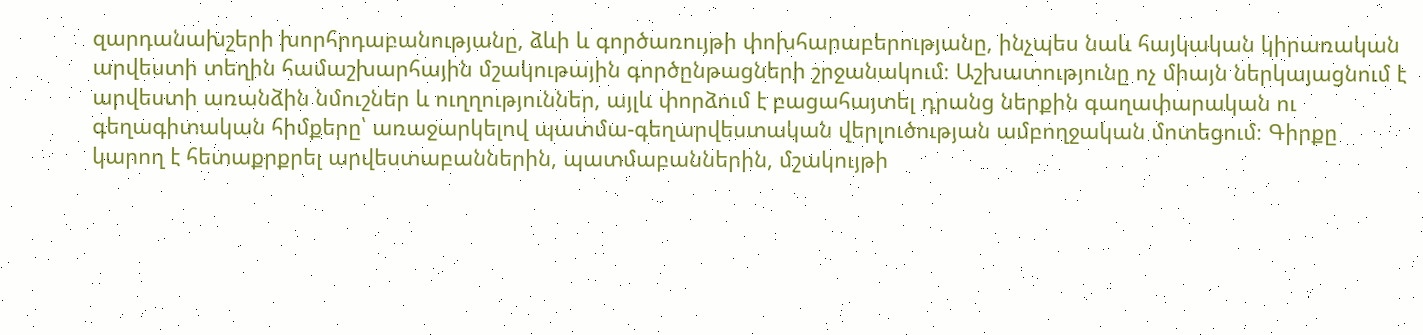զարդանախշերի խորհրդաբանությանը, ձևի և գործառույթի փոխհարաբերությանը, ինչպես նաև հայկական կիրառական արվեստի տեղին համաշխարհային մշակութային գործընթացների շրջանակում։ Աշխատությունը ոչ միայն ներկայացնում է արվեստի առանձին նմուշներ և ուղղություններ, այլև փորձում է բացահայտել դրանց ներքին գաղափարական ու գեղագիտական հիմքերը՝ առաջարկելով պատմա-գեղարվեստական վերլուծության ամբողջական մոտեցում։ Գիրքը կարող է հետաքրքրել արվեստաբաններին, պատմաբաններին, մշակույթի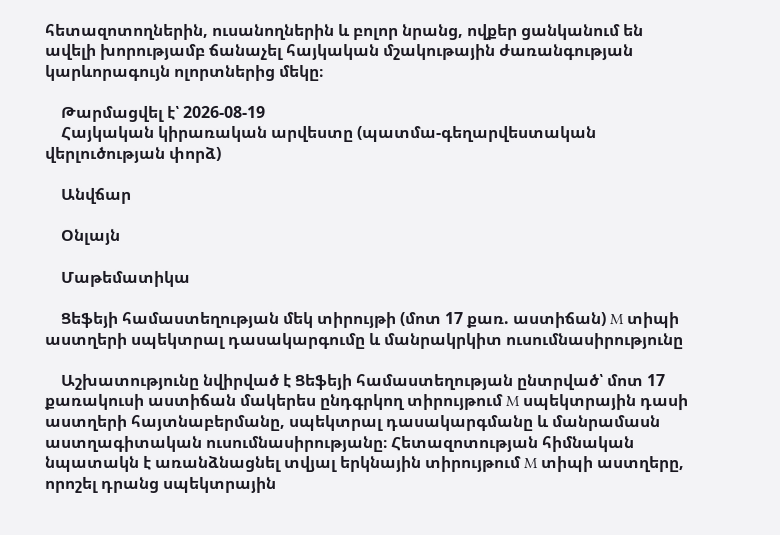հետազոտողներին, ուսանողներին և բոլոր նրանց, ովքեր ցանկանում են ավելի խորությամբ ճանաչել հայկական մշակութային ժառանգության կարևորագույն ոլորտներից մեկը։

    Թարմացվել է՝ 2026-08-19
    Հայկական կիրառական արվեստը (պատմա-գեղարվեստական վերլուծության փորձ)

    Անվճար

    Օնլայն

    Մաթեմատիկա

    Ցեֆեյի համաստեղության մեկ տիրույթի (մոտ 17 քառ. աստիճան) M տիպի աստղերի սպեկտրալ դասակարգումը և մանրակրկիտ ուսումնասիրությունը

    Աշխատությունը նվիրված է Ցեֆեյի համաստեղության ընտրված՝ մոտ 17 քառակուսի աստիճան մակերես ընդգրկող տիրույթում M սպեկտրային դասի աստղերի հայտնաբերմանը, սպեկտրալ դասակարգմանը և մանրամասն աստղագիտական ուսումնասիրությանը։ Հետազոտության հիմնական նպատակն է առանձնացնել տվյալ երկնային տիրույթում M տիպի աստղերը, որոշել դրանց սպեկտրային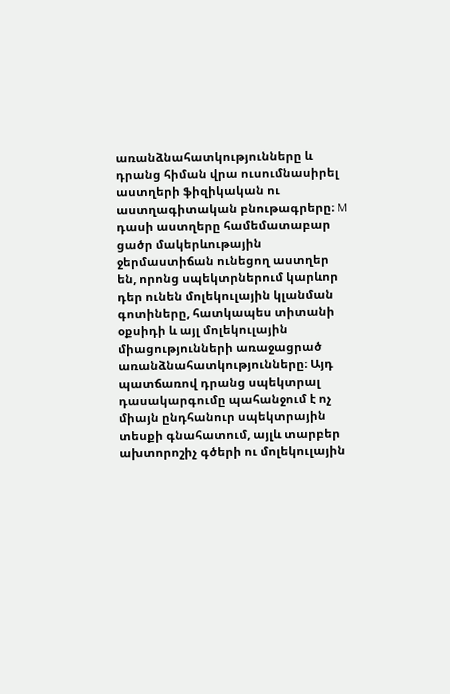առանձնահատկությունները և դրանց հիման վրա ուսումնասիրել աստղերի ֆիզիկական ու աստղագիտական բնութագրերը։ M դասի աստղերը համեմատաբար ցածր մակերևութային ջերմաստիճան ունեցող աստղեր են, որոնց սպեկտրներում կարևոր դեր ունեն մոլեկուլային կլանման գոտիները, հատկապես տիտանի օքսիդի և այլ մոլեկուլային միացությունների առաջացրած առանձնահատկությունները։ Այդ պատճառով դրանց սպեկտրալ դասակարգումը պահանջում է ոչ միայն ընդհանուր սպեկտրային տեսքի գնահատում, այլև տարբեր ախտորոշիչ գծերի ու մոլեկուլային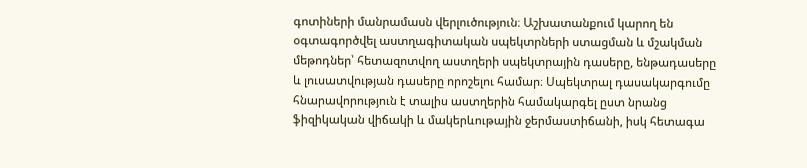գոտիների մանրամասն վերլուծություն։ Աշխատանքում կարող են օգտագործվել աստղագիտական սպեկտրների ստացման և մշակման մեթոդներ՝ հետազոտվող աստղերի սպեկտրային դասերը, ենթադասերը և լուսատվության դասերը որոշելու համար։ Սպեկտրալ դասակարգումը հնարավորություն է տալիս աստղերին համակարգել ըստ նրանց ֆիզիկական վիճակի և մակերևութային ջերմաստիճանի, իսկ հետագա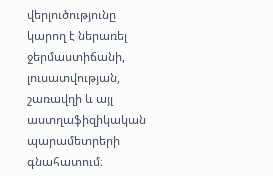վերլուծությունը կարող է ներառել ջերմաստիճանի, լուսատվության, շառավղի և այլ աստղաֆիզիկական պարամետրերի գնահատում։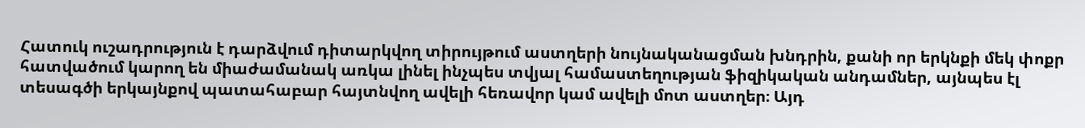Հատուկ ուշադրություն է դարձվում դիտարկվող տիրույթում աստղերի նույնականացման խնդրին, քանի որ երկնքի մեկ փոքր հատվածում կարող են միաժամանակ առկա լինել ինչպես տվյալ համաստեղության ֆիզիկական անդամներ, այնպես էլ տեսագծի երկայնքով պատահաբար հայտնվող ավելի հեռավոր կամ ավելի մոտ աստղեր։ Այդ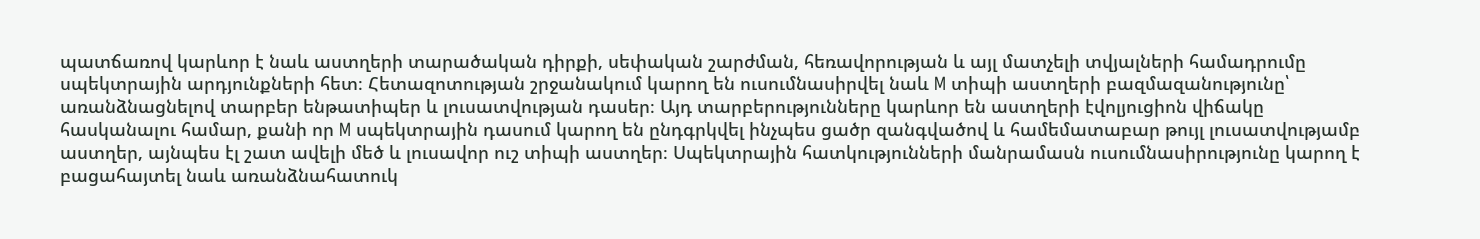պատճառով կարևոր է նաև աստղերի տարածական դիրքի, սեփական շարժման, հեռավորության և այլ մատչելի տվյալների համադրումը սպեկտրային արդյունքների հետ։ Հետազոտության շրջանակում կարող են ուսումնասիրվել նաև M տիպի աստղերի բազմազանությունը՝ առանձնացնելով տարբեր ենթատիպեր և լուսատվության դասեր։ Այդ տարբերությունները կարևոր են աստղերի էվոլյուցիոն վիճակը հասկանալու համար, քանի որ M սպեկտրային դասում կարող են ընդգրկվել ինչպես ցածր զանգվածով և համեմատաբար թույլ լուսատվությամբ աստղեր, այնպես էլ շատ ավելի մեծ և լուսավոր ուշ տիպի աստղեր։ Սպեկտրային հատկությունների մանրամասն ուսումնասիրությունը կարող է բացահայտել նաև առանձնահատուկ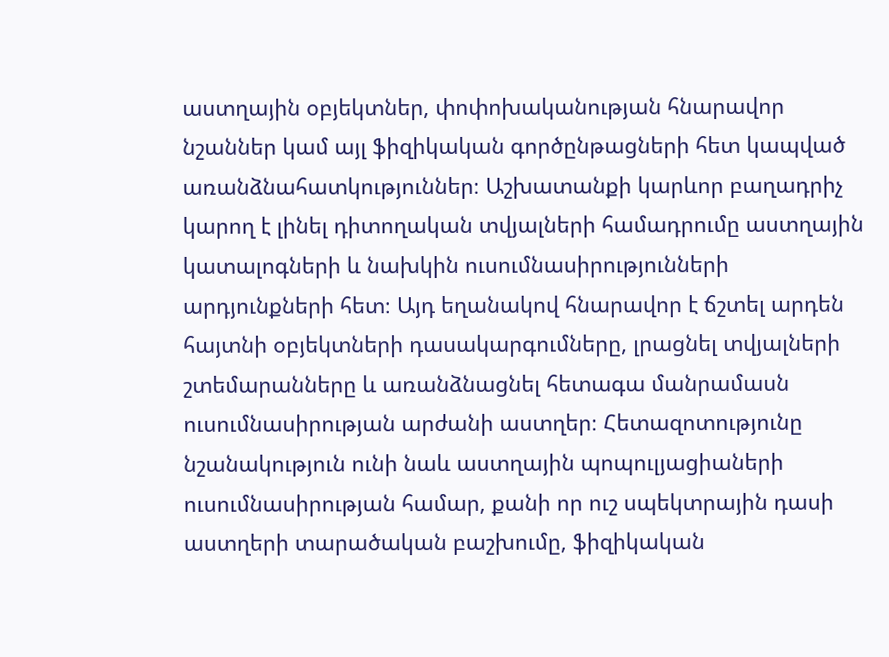աստղային օբյեկտներ, փոփոխականության հնարավոր նշաններ կամ այլ ֆիզիկական գործընթացների հետ կապված առանձնահատկություններ։ Աշխատանքի կարևոր բաղադրիչ կարող է լինել դիտողական տվյալների համադրումը աստղային կատալոգների և նախկին ուսումնասիրությունների արդյունքների հետ։ Այդ եղանակով հնարավոր է ճշտել արդեն հայտնի օբյեկտների դասակարգումները, լրացնել տվյալների շտեմարանները և առանձնացնել հետագա մանրամասն ուսումնասիրության արժանի աստղեր։ Հետազոտությունը նշանակություն ունի նաև աստղային պոպուլյացիաների ուսումնասիրության համար, քանի որ ուշ սպեկտրային դասի աստղերի տարածական բաշխումը, ֆիզիկական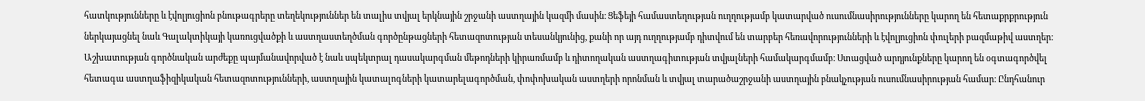հատկությունները և էվոլյուցիոն բնութագրերը տեղեկություններ են տալիս տվյալ երկնային շրջանի աստղային կազմի մասին։ Ցեֆեյի համաստեղության ուղղությամբ կատարված ուսումնասիրությունները կարող են հետաքրքրություն ներկայացնել նաև Գալակտիկայի կառուցվածքի և աստղաստեղծման գործընթացների հետազոտության տեսանկյունից, քանի որ այդ ուղղությամբ դիտվում են տարբեր հեռավորությունների և էվոլյուցիոն փուլերի բազմաթիվ աստղեր։ Աշխատության գործնական արժեքը պայմանավորված է նաև սպեկտրալ դասակարգման մեթոդների կիրառմամբ և դիտողական աստղագիտության տվյալների համակարգմամբ։ Ստացված արդյունքները կարող են օգտագործվել հետագա աստղաֆիզիկական հետազոտությունների, աստղային կատալոգների կատարելագործման, փոփոխական աստղերի որոնման և տվյալ տարածաշրջանի աստղային բնակչության ուսումնասիրության համար։ Ընդհանուր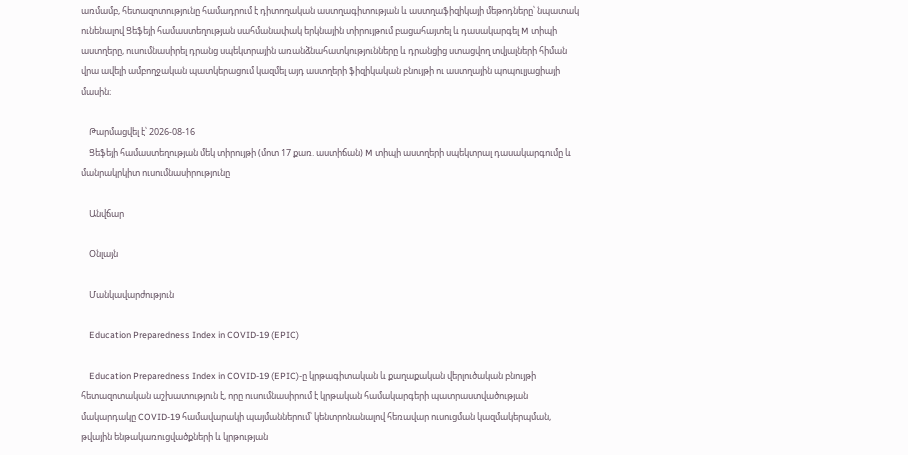առմամբ, հետազոտությունը համադրում է դիտողական աստղագիտության և աստղաֆիզիկայի մեթոդները՝ նպատակ ունենալով Ցեֆեյի համաստեղության սահմանափակ երկնային տիրույթում բացահայտել և դասակարգել M տիպի աստղերը, ուսումնասիրել դրանց սպեկտրային առանձնահատկությունները և դրանցից ստացվող տվյալների հիման վրա ավելի ամբողջական պատկերացում կազմել այդ աստղերի ֆիզիկական բնույթի ու աստղային պոպուլյացիայի մասին։

    Թարմացվել է՝ 2026-08-16
    Ցեֆեյի համաստեղության մեկ տիրույթի (մոտ 17 քառ. աստիճան) M տիպի աստղերի սպեկտրալ դասակարգումը և մանրակրկիտ ուսումնասիրությունը

    Անվճար

    Օնլայն

    Մանկավարժություն

    Education Preparedness Index in COVID-19 (EPIC)

    Education Preparedness Index in COVID-19 (EPIC)-ը կրթագիտական և քաղաքական վերլուծական բնույթի հետազոտական աշխատություն է, որը ուսումնասիրում է կրթական համակարգերի պատրաստվածության մակարդակը COVID-19 համավարակի պայմաններում՝ կենտրոնանալով հեռավար ուսուցման կազմակերպման, թվային ենթակառուցվածքների և կրթության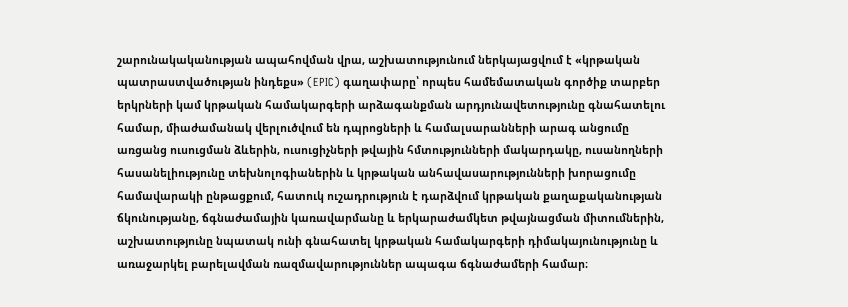շարունակականության ապահովման վրա, աշխատությունում ներկայացվում է «կրթական պատրաստվածության ինդեքս» (EPIC) գաղափարը՝ որպես համեմատական գործիք տարբեր երկրների կամ կրթական համակարգերի արձագանքման արդյունավետությունը գնահատելու համար, միաժամանակ վերլուծվում են դպրոցների և համալսարանների արագ անցումը առցանց ուսուցման ձևերին, ուսուցիչների թվային հմտությունների մակարդակը, ուսանողների հասանելիությունը տեխնոլոգիաներին և կրթական անհավասարությունների խորացումը համավարակի ընթացքում, հատուկ ուշադրություն է դարձվում կրթական քաղաքականության ճկունությանը, ճգնաժամային կառավարմանը և երկարաժամկետ թվայնացման միտումներին, աշխատությունը նպատակ ունի գնահատել կրթական համակարգերի դիմակայունությունը և առաջարկել բարելավման ռազմավարություններ ապագա ճգնաժամերի համար։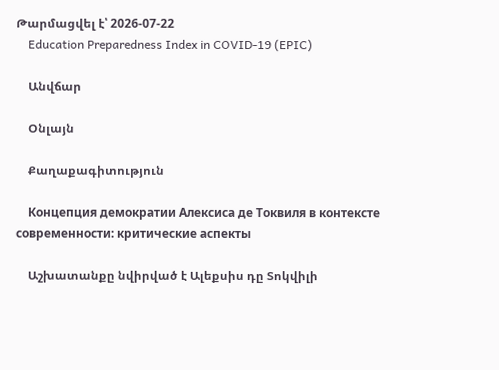Թարմացվել է՝ 2026-07-22
    Education Preparedness Index in COVID-19 (EPIC)

    Անվճար

    Օնլայն

    Քաղաքագիտություն

    Концепция демократии Алексиса де Токвиля в контексте современности: критические аспекты

    Աշխատանքը նվիրված է Ալեքսիս դը Տոկվիլի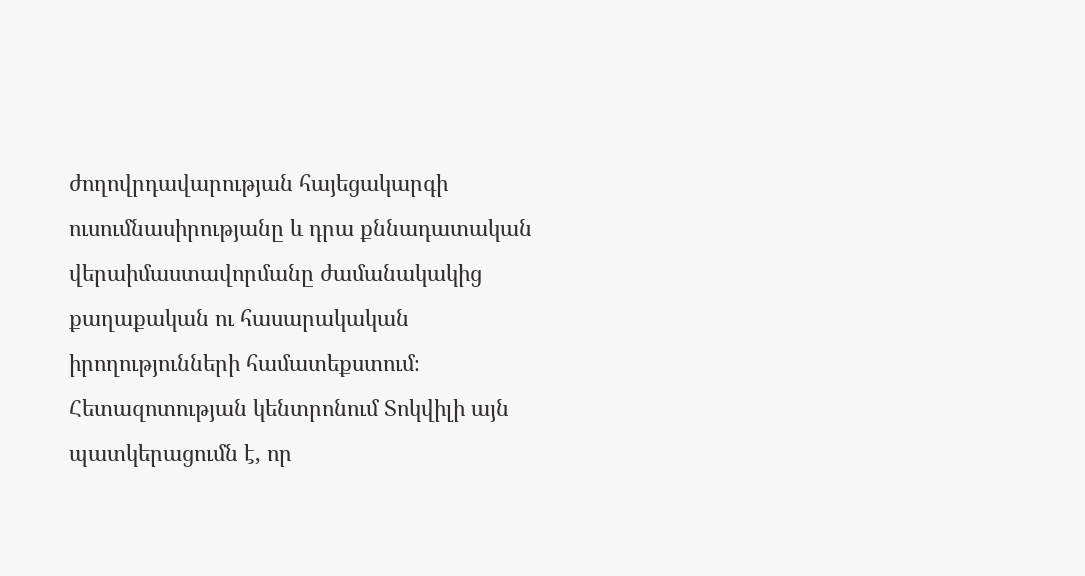ժողովրդավարության հայեցակարգի ուսումնասիրությանը և դրա քննադատական վերաիմաստավորմանը ժամանակակից քաղաքական ու հասարակական իրողությունների համատեքստում։ Հետազոտության կենտրոնում Տոկվիլի այն պատկերացումն է, որ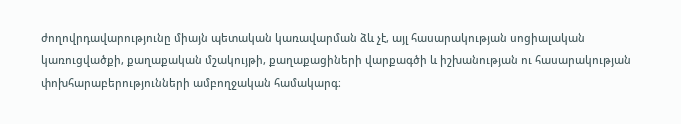ժողովրդավարությունը միայն պետական կառավարման ձև չէ, այլ հասարակության սոցիալական կառուցվածքի, քաղաքական մշակույթի, քաղաքացիների վարքագծի և իշխանության ու հասարակության փոխհարաբերությունների ամբողջական համակարգ։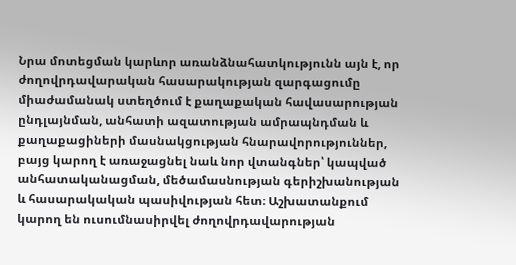Նրա մոտեցման կարևոր առանձնահատկությունն այն է, որ ժողովրդավարական հասարակության զարգացումը միաժամանակ ստեղծում է քաղաքական հավասարության ընդլայնման, անհատի ազատության ամրապնդման և քաղաքացիների մասնակցության հնարավորություններ, բայց կարող է առաջացնել նաև նոր վտանգներ՝ կապված անհատականացման, մեծամասնության գերիշխանության և հասարակական պասիվության հետ։ Աշխատանքում կարող են ուսումնասիրվել ժողովրդավարության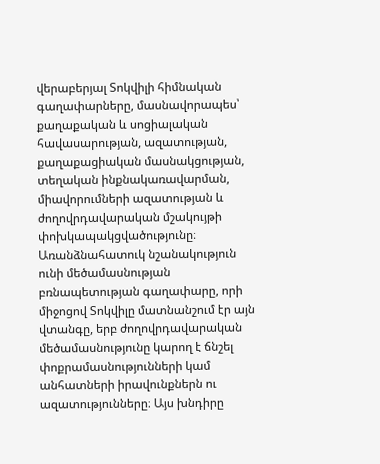վերաբերյալ Տոկվիլի հիմնական գաղափարները, մասնավորապես՝ քաղաքական և սոցիալական հավասարության, ազատության, քաղաքացիական մասնակցության, տեղական ինքնակառավարման, միավորումների ազատության և ժողովրդավարական մշակույթի փոխկապակցվածությունը։ Առանձնահատուկ նշանակություն ունի մեծամասնության բռնապետության գաղափարը, որի միջոցով Տոկվիլը մատնանշում էր այն վտանգը, երբ ժողովրդավարական մեծամասնությունը կարող է ճնշել փոքրամասնությունների կամ անհատների իրավունքներն ու ազատությունները։ Այս խնդիրը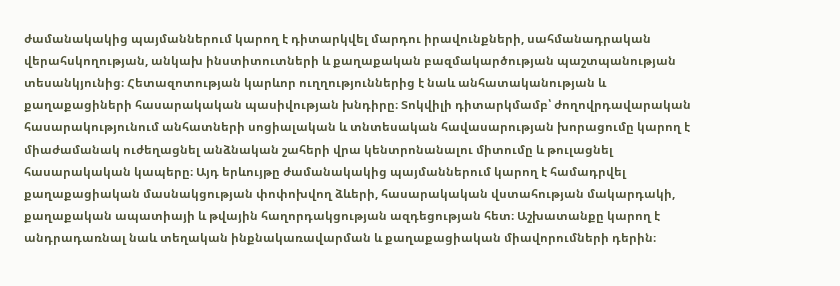ժամանակակից պայմաններում կարող է դիտարկվել մարդու իրավունքների, սահմանադրական վերահսկողության, անկախ ինստիտուտների և քաղաքական բազմակարծության պաշտպանության տեսանկյունից։ Հետազոտության կարևոր ուղղություններից է նաև անհատականության և քաղաքացիների հասարակական պասիվության խնդիրը։ Տոկվիլի դիտարկմամբ՝ ժողովրդավարական հասարակությունում անհատների սոցիալական և տնտեսական հավասարության խորացումը կարող է միաժամանակ ուժեղացնել անձնական շահերի վրա կենտրոնանալու միտումը և թուլացնել հասարակական կապերը։ Այդ երևույթը ժամանակակից պայմաններում կարող է համադրվել քաղաքացիական մասնակցության փոփոխվող ձևերի, հասարակական վստահության մակարդակի, քաղաքական ապատիայի և թվային հաղորդակցության ազդեցության հետ։ Աշխատանքը կարող է անդրադառնալ նաև տեղական ինքնակառավարման և քաղաքացիական միավորումների դերին։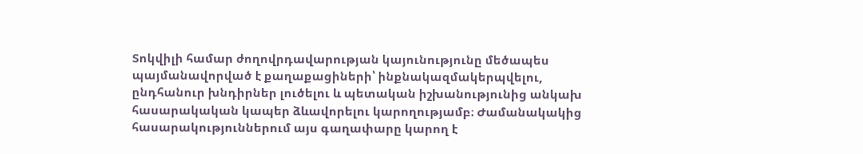Տոկվիլի համար ժողովրդավարության կայունությունը մեծապես պայմանավորված է քաղաքացիների՝ ինքնակազմակերպվելու, ընդհանուր խնդիրներ լուծելու և պետական իշխանությունից անկախ հասարակական կապեր ձևավորելու կարողությամբ։ Ժամանակակից հասարակություններում այս գաղափարը կարող է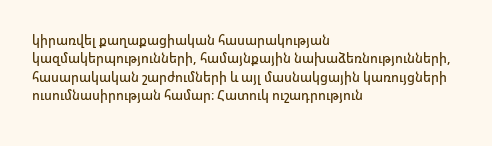կիրառվել քաղաքացիական հասարակության կազմակերպությունների, համայնքային նախաձեռնությունների, հասարակական շարժումների և այլ մասնակցային կառույցների ուսումնասիրության համար։ Հատուկ ուշադրություն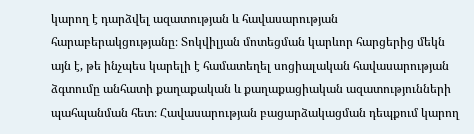կարող է դարձվել ազատության և հավասարության հարաբերակցությանը։ Տոկվիլյան մոտեցման կարևոր հարցերից մեկն այն է, թե ինչպես կարելի է համատեղել սոցիալական հավասարության ձգտումը անհատի քաղաքական և քաղաքացիական ազատությունների պահպանման հետ։ Հավասարության բացարձակացման դեպքում կարող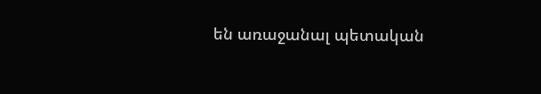են առաջանալ պետական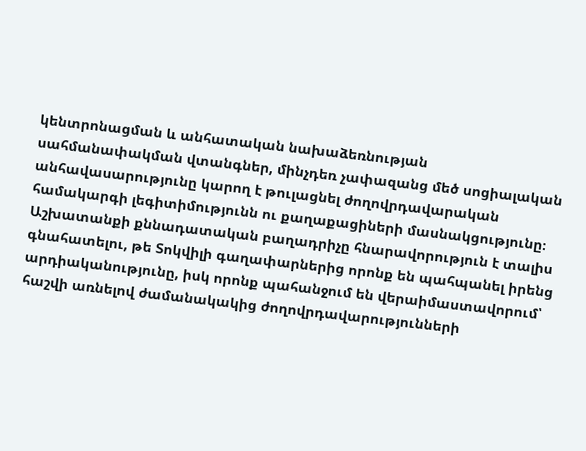կենտրոնացման և անհատական նախաձեռնության սահմանափակման վտանգներ, մինչդեռ չափազանց մեծ սոցիալական անհավասարությունը կարող է թուլացնել ժողովրդավարական համակարգի լեգիտիմությունն ու քաղաքացիների մասնակցությունը։ Աշխատանքի քննադատական բաղադրիչը հնարավորություն է տալիս գնահատելու, թե Տոկվիլի գաղափարներից որոնք են պահպանել իրենց արդիականությունը, իսկ որոնք պահանջում են վերաիմաստավորում՝ հաշվի առնելով ժամանակակից ժողովրդավարությունների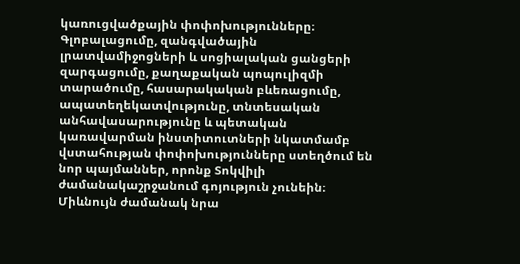կառուցվածքային փոփոխությունները։ Գլոբալացումը, զանգվածային լրատվամիջոցների և սոցիալական ցանցերի զարգացումը, քաղաքական պոպուլիզմի տարածումը, հասարակական բևեռացումը, ապատեղեկատվությունը, տնտեսական անհավասարությունը և պետական կառավարման ինստիտուտների նկատմամբ վստահության փոփոխությունները ստեղծում են նոր պայմաններ, որոնք Տոկվիլի ժամանակաշրջանում գոյություն չունեին։ Միևնույն ժամանակ նրա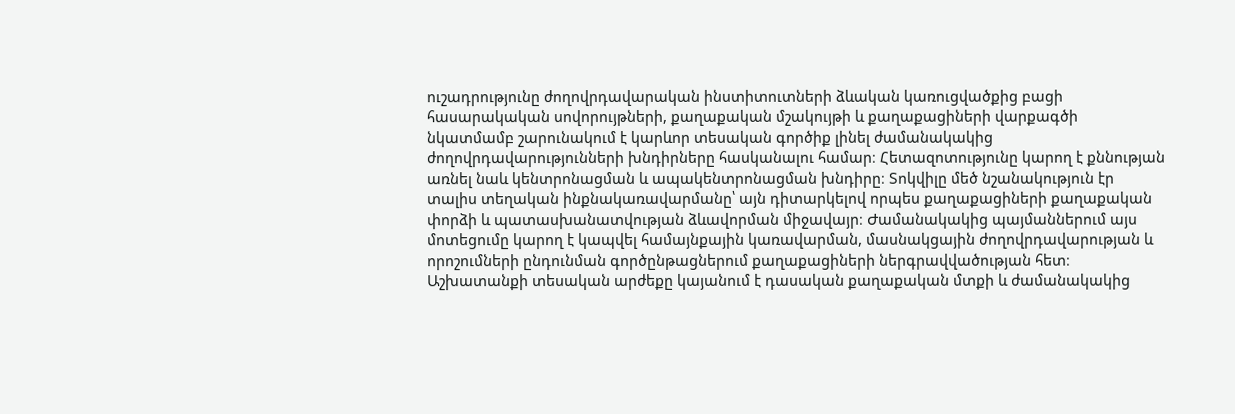ուշադրությունը ժողովրդավարական ինստիտուտների ձևական կառուցվածքից բացի հասարակական սովորույթների, քաղաքական մշակույթի և քաղաքացիների վարքագծի նկատմամբ շարունակում է կարևոր տեսական գործիք լինել ժամանակակից ժողովրդավարությունների խնդիրները հասկանալու համար։ Հետազոտությունը կարող է քննության առնել նաև կենտրոնացման և ապակենտրոնացման խնդիրը։ Տոկվիլը մեծ նշանակություն էր տալիս տեղական ինքնակառավարմանը՝ այն դիտարկելով որպես քաղաքացիների քաղաքական փորձի և պատասխանատվության ձևավորման միջավայր։ Ժամանակակից պայմաններում այս մոտեցումը կարող է կապվել համայնքային կառավարման, մասնակցային ժողովրդավարության և որոշումների ընդունման գործընթացներում քաղաքացիների ներգրավվածության հետ։ Աշխատանքի տեսական արժեքը կայանում է դասական քաղաքական մտքի և ժամանակակից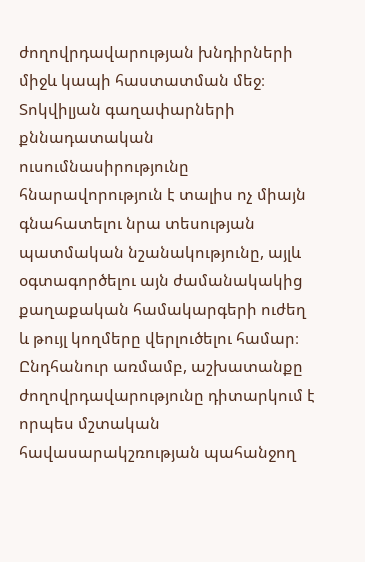ժողովրդավարության խնդիրների միջև կապի հաստատման մեջ։ Տոկվիլյան գաղափարների քննադատական ուսումնասիրությունը հնարավորություն է տալիս ոչ միայն գնահատելու նրա տեսության պատմական նշանակությունը, այլև օգտագործելու այն ժամանակակից քաղաքական համակարգերի ուժեղ և թույլ կողմերը վերլուծելու համար։ Ընդհանուր առմամբ, աշխատանքը ժողովրդավարությունը դիտարկում է որպես մշտական հավասարակշռության պահանջող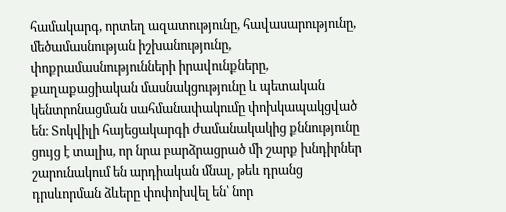համակարգ, որտեղ ազատությունը, հավասարությունը, մեծամասնության իշխանությունը, փոքրամասնությունների իրավունքները, քաղաքացիական մասնակցությունը և պետական կենտրոնացման սահմանափակումը փոխկապակցված են։ Տոկվիլի հայեցակարգի ժամանակակից քննությունը ցույց է տալիս, որ նրա բարձրացրած մի շարք խնդիրներ շարունակում են արդիական մնալ, թեև դրանց դրսևորման ձևերը փոփոխվել են՝ նոր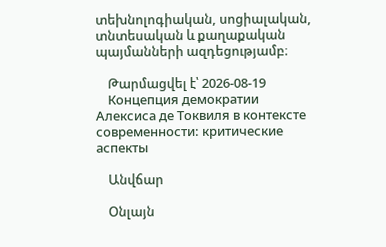տեխնոլոգիական, սոցիալական, տնտեսական և քաղաքական պայմանների ազդեցությամբ։

    Թարմացվել է՝ 2026-08-19
    Концепция демократии Алексиса де Токвиля в контексте современности: критические аспекты

    Անվճար

    Օնլայն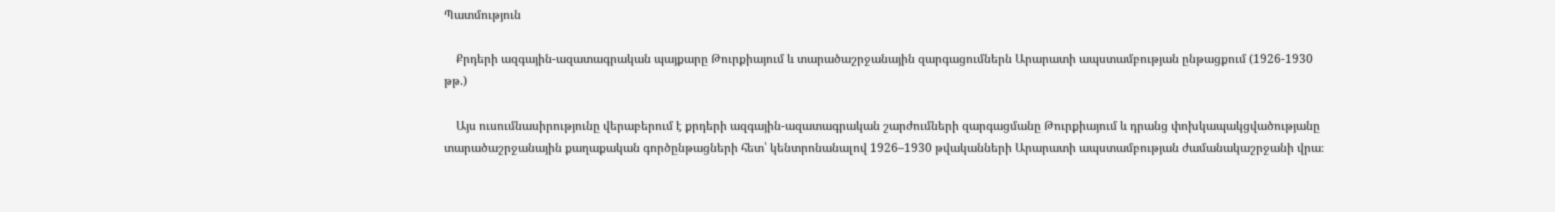Պատմություն

    Քրդերի ազգային-ազատագրական պայքարը Թուրքիայում և տարածաշրջանային զարգացումներն Արարատի ապստամբության ընթացքում (1926-1930 թթ.)

    Այս ուսումնասիրությունը վերաբերում է քրդերի ազգային-ազատագրական շարժումների զարգացմանը Թուրքիայում և դրանց փոխկապակցվածությանը տարածաշրջանային քաղաքական գործընթացների հետ՝ կենտրոնանալով 1926–1930 թվականների Արարատի ապստամբության ժամանակաշրջանի վրա։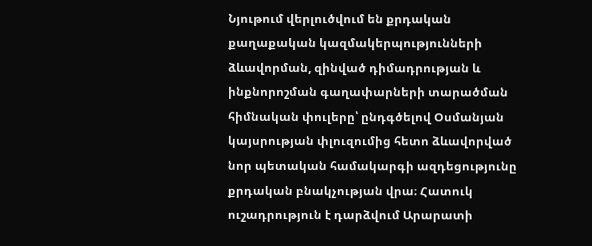Նյութում վերլուծվում են քրդական քաղաքական կազմակերպությունների ձևավորման, զինված դիմադրության և ինքնորոշման գաղափարների տարածման հիմնական փուլերը՝ ընդգծելով Օսմանյան կայսրության փլուզումից հետո ձևավորված նոր պետական համակարգի ազդեցությունը քրդական բնակչության վրա։ Հատուկ ուշադրություն է դարձվում Արարատի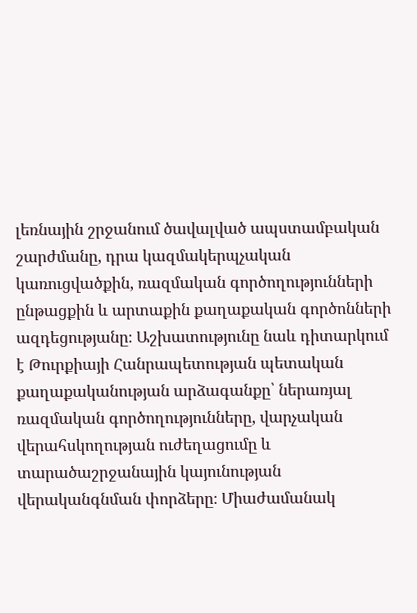լեռնային շրջանում ծավալված ապստամբական շարժմանը, դրա կազմակերպչական կառուցվածքին, ռազմական գործողությունների ընթացքին և արտաքին քաղաքական գործոնների ազդեցությանը։ Աշխատությունը նաև դիտարկում է Թուրքիայի Հանրապետության պետական քաղաքականության արձագանքը՝ ներառյալ ռազմական գործողությունները, վարչական վերահսկողության ուժեղացումը և տարածաշրջանային կայունության վերականգնման փորձերը։ Միաժամանակ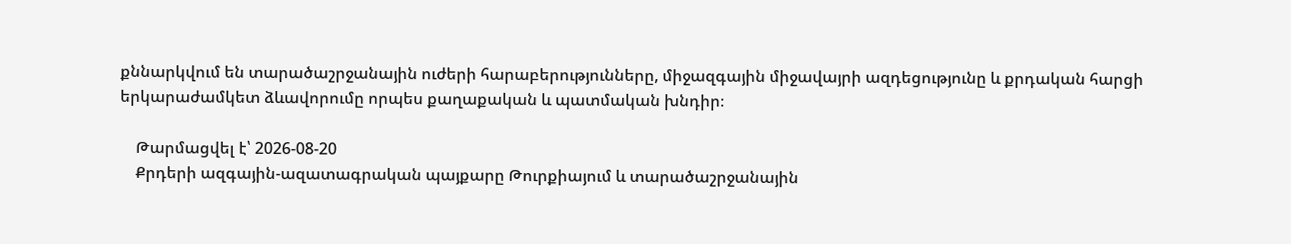քննարկվում են տարածաշրջանային ուժերի հարաբերությունները, միջազգային միջավայրի ազդեցությունը և քրդական հարցի երկարաժամկետ ձևավորումը որպես քաղաքական և պատմական խնդիր։

    Թարմացվել է՝ 2026-08-20
    Քրդերի ազգային-ազատագրական պայքարը Թուրքիայում և տարածաշրջանային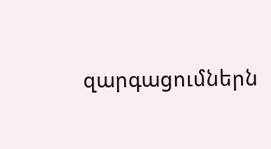զարգացումներն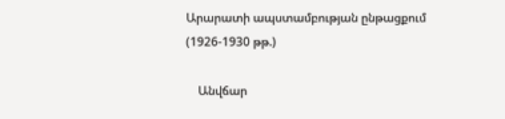Արարատի ապստամբության ընթացքում (1926-1930 թթ.)

    Անվճար